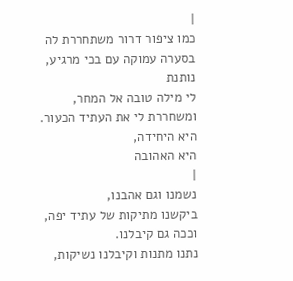|
כמו ציפור דרור משתחררת לה בסערה עמוקה עם בכי מרגיע, נותנת
לי מילה טובה אל המחר, ומשחררת לי את העתיד הכעור. היא היחידה,
היא האהובה
|
נשמנו וגם אהבנו,
ביקשנו מתיקות של עתיד יפה,
וככה גם קיבלנו.
נתנו מתנות וקיבלנו נשיקות,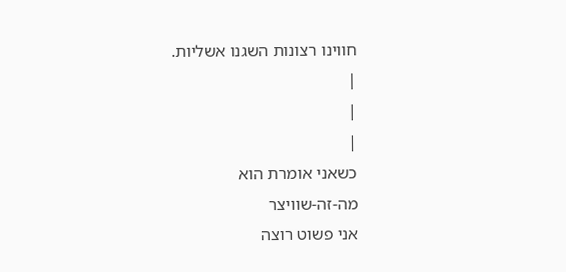חווינו רצונות השגנו אשליות.
|
|
|
כשאני אומרת הוא
מה-זה-שוויצר
אני פשוט רוצה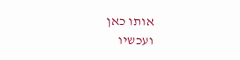אותו כאן
ועכשיו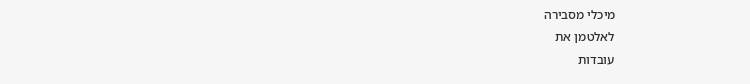מיכלי מסבירה
לאלטמן את
עובדות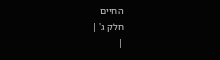החיים
חלק ג' |
|